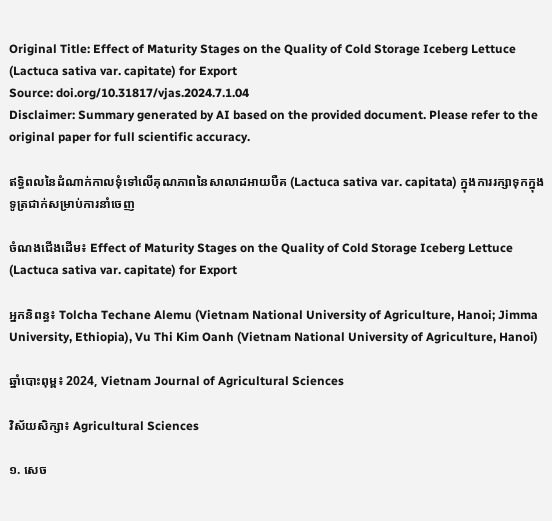Original Title: Effect of Maturity Stages on the Quality of Cold Storage Iceberg Lettuce (Lactuca sativa var. capitate) for Export
Source: doi.org/10.31817/vjas.2024.7.1.04
Disclaimer: Summary generated by AI based on the provided document. Please refer to the original paper for full scientific accuracy.

ឥទ្ធិពលនៃដំណាក់កាលទុំទៅលើគុណភាពនៃសាលាដអាយបឺគ (Lactuca sativa var. capitata) ក្នុងការរក្សាទុកក្នុងទូត្រជាក់សម្រាប់ការនាំចេញ

ចំណងជើងដើម៖ Effect of Maturity Stages on the Quality of Cold Storage Iceberg Lettuce (Lactuca sativa var. capitate) for Export

អ្នកនិពន្ធ៖ Tolcha Techane Alemu (Vietnam National University of Agriculture, Hanoi; Jimma University, Ethiopia), Vu Thi Kim Oanh (Vietnam National University of Agriculture, Hanoi)

ឆ្នាំបោះពុម្ព៖ 2024, Vietnam Journal of Agricultural Sciences

វិស័យសិក្សា៖ Agricultural Sciences

១. សេច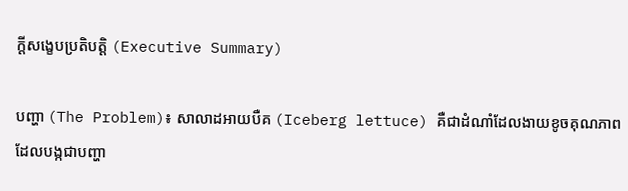ក្តីសង្ខេបប្រតិបត្តិ (Executive Summary)

បញ្ហា (The Problem)៖ សាលាដអាយបឺគ (Iceberg lettuce) គឺជាដំណាំដែលងាយខូចគុណភាព ដែលបង្កជាបញ្ហា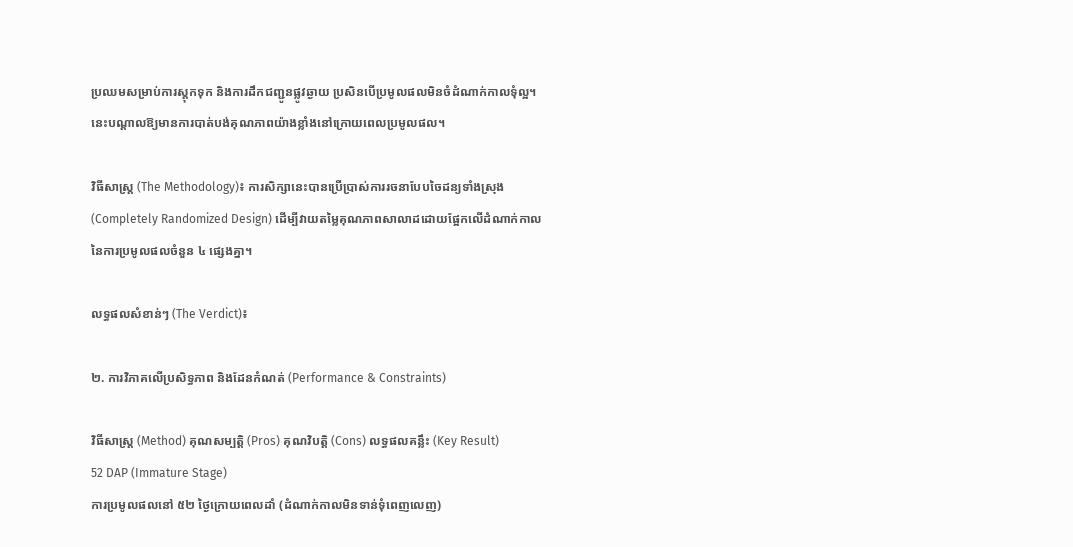ប្រឈមសម្រាប់ការស្តុកទុក និងការដឹកជញ្ជូនផ្លូវឆ្ងាយ ប្រសិនបើប្រមូលផលមិនចំដំណាក់កាលទុំល្អ។ នេះបណ្តាលឱ្យមានការបាត់បង់គុណភាពយ៉ាងខ្លាំងនៅក្រោយពេលប្រមូលផល។

វិធីសាស្ត្រ (The Methodology)៖ ការសិក្សានេះបានប្រើប្រាស់ការរចនាបែបចៃដន្យទាំងស្រុង (Completely Randomized Design) ដើម្បីវាយតម្លៃគុណភាពសាលាដដោយផ្អែកលើដំណាក់កាលនៃការប្រមូលផលចំនួន ៤ ផ្សេងគ្នា។

លទ្ធផលសំខាន់ៗ (The Verdict)៖

២. ការវិភាគលើប្រសិទ្ធភាព និងដែនកំណត់ (Performance & Constraints)

វិធីសាស្ត្រ (Method) គុណសម្បត្តិ (Pros) គុណវិបត្តិ (Cons) លទ្ធផលគន្លឹះ (Key Result)
52 DAP (Immature Stage)
ការប្រមូលផលនៅ ៥២ ថ្ងៃក្រោយពេលដាំ (ដំណាក់កាលមិនទាន់ទុំពេញលេញ)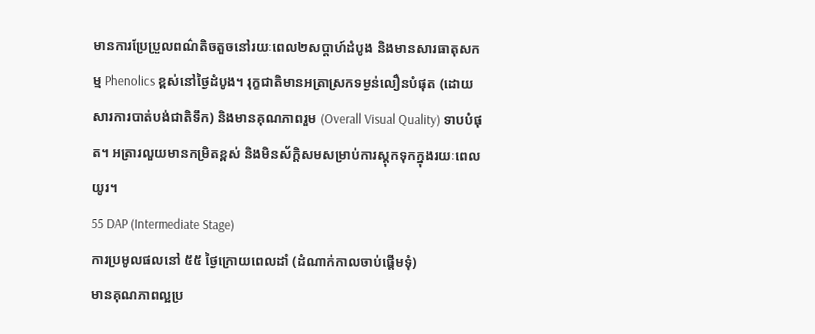មានការប្រែប្រួលពណ៌តិចតួចនៅរយៈពេល២សប្តាហ៍ដំបូង និងមានសារធាតុសកម្ម Phenolics ខ្ពស់នៅថ្ងៃដំបូង។ រុក្ខជាតិមានអត្រាស្រកទម្ងន់លឿនបំផុត (ដោយសារការបាត់បង់ជាតិទឹក) និងមានគុណភាពរួម (Overall Visual Quality) ទាបបំផុត។ អត្រារលួយមានកម្រិតខ្ពស់ និងមិនស័ក្តិសមសម្រាប់ការស្តុកទុកក្នុងរយៈពេលយូរ។
55 DAP (Intermediate Stage)
ការប្រមូលផលនៅ ៥៥ ថ្ងៃក្រោយពេលដាំ (ដំណាក់កាលចាប់ផ្តើមទុំ)
មានគុណភាពល្អប្រ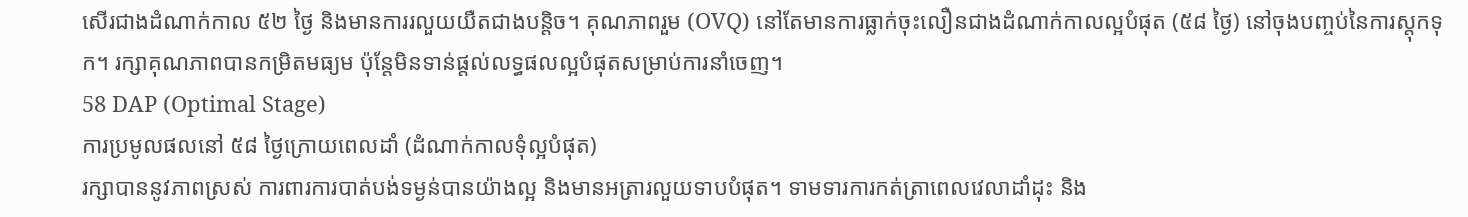សើរជាងដំណាក់កាល ៥២ ថ្ងៃ និងមានការរលួយយឺតជាងបន្តិច។ គុណភាពរួម (OVQ) នៅតែមានការធ្លាក់ចុះលឿនជាងដំណាក់កាលល្អបំផុត (៥៨ ថ្ងៃ) នៅចុងបញ្ចប់នៃការស្តុកទុក។ រក្សាគុណភាពបានកម្រិតមធ្យម ប៉ុន្តែមិនទាន់ផ្តល់លទ្ធផលល្អបំផុតសម្រាប់ការនាំចេញ។
58 DAP (Optimal Stage)
ការប្រមូលផលនៅ ៥៨ ថ្ងៃក្រោយពេលដាំ (ដំណាក់កាលទុំល្អបំផុត)
រក្សាបាននូវភាពស្រស់ ការពារការបាត់បង់ទម្ងន់បានយ៉ាងល្អ និងមានអត្រារលួយទាបបំផុត។ ទាមទារការកត់ត្រាពេលវេលាដាំដុះ និង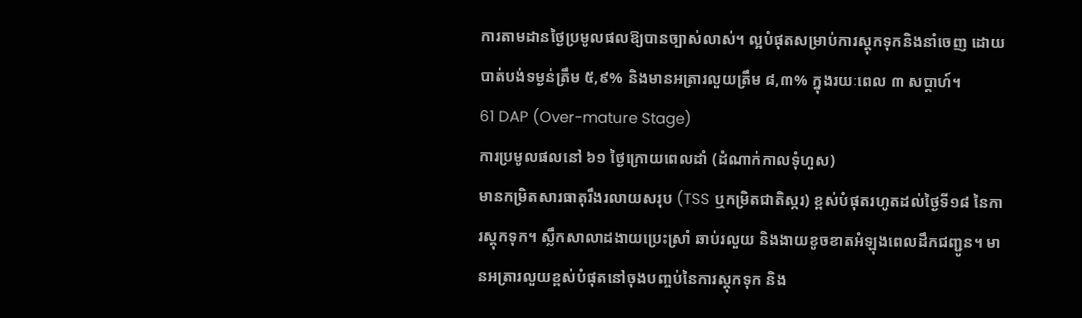ការតាមដានថ្ងៃប្រមូលផលឱ្យបានច្បាស់លាស់។ ល្អបំផុតសម្រាប់ការស្តុកទុកនិងនាំចេញ ដោយបាត់បង់ទម្ងន់ត្រឹម ៥,៩% និងមានអត្រារលួយត្រឹម ៨,៣% ក្នុងរយៈពេល ៣ សប្តាហ៍។
61 DAP (Over-mature Stage)
ការប្រមូលផលនៅ ៦១ ថ្ងៃក្រោយពេលដាំ (ដំណាក់កាលទុំហួស)
មានកម្រិតសារធាតុរឹងរលាយសរុប (TSS ឬកម្រិតជាតិស្ករ) ខ្ពស់បំផុតរហូតដល់ថ្ងៃទី១៨ នៃការស្តុកទុក។ ស្លឹកសាលាដងាយប្រេះស្រាំ ឆាប់រលួយ និងងាយខូចខាតអំឡុងពេលដឹកជញ្ជូន។ មានអត្រារលួយខ្ពស់បំផុតនៅចុងបញ្ចប់នៃការស្តុកទុក និង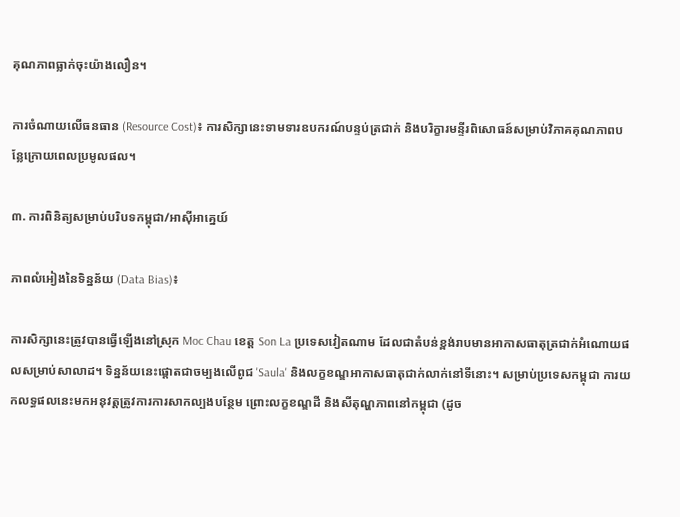គុណភាពធ្លាក់ចុះយ៉ាងលឿន។

ការចំណាយលើធនធាន (Resource Cost)៖ ការសិក្សានេះទាមទារឧបករណ៍បន្ទប់ត្រជាក់ និងបរិក្ខារមន្ទីរពិសោធន៍សម្រាប់វិភាគគុណភាពបន្លែក្រោយពេលប្រមូលផល។

៣. ការពិនិត្យសម្រាប់បរិបទកម្ពុជា/អាស៊ីអាគ្នេយ៍

ភាពលំអៀងនៃទិន្នន័យ (Data Bias)៖

ការសិក្សានេះត្រូវបានធ្វើឡើងនៅស្រុក Moc Chau ខេត្ត Son La ប្រទេសវៀតណាម ដែលជាតំបន់ខ្ពង់រាបមានអាកាសធាតុត្រជាក់អំណោយផលសម្រាប់សាលាដ។ ទិន្នន័យនេះផ្តោតជាចម្បងលើពូជ 'Saula' និងលក្ខខណ្ឌអាកាសធាតុជាក់លាក់នៅទីនោះ។ សម្រាប់ប្រទេសកម្ពុជា ការយកលទ្ធផលនេះមកអនុវត្តត្រូវការការសាកល្បងបន្ថែម ព្រោះលក្ខខណ្ឌដី និងសីតុណ្ហភាពនៅកម្ពុជា (ដូច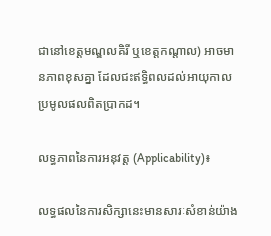ជានៅខេត្តមណ្ឌលគិរី ឬខេត្តកណ្តាល) អាចមានភាពខុសគ្នា ដែលជះឥទ្ធិពលដល់អាយុកាលប្រមូលផលពិតប្រាកដ។

លទ្ធភាពនៃការអនុវត្ត (Applicability)៖

លទ្ធផលនៃការសិក្សានេះមានសារៈសំខាន់យ៉ាង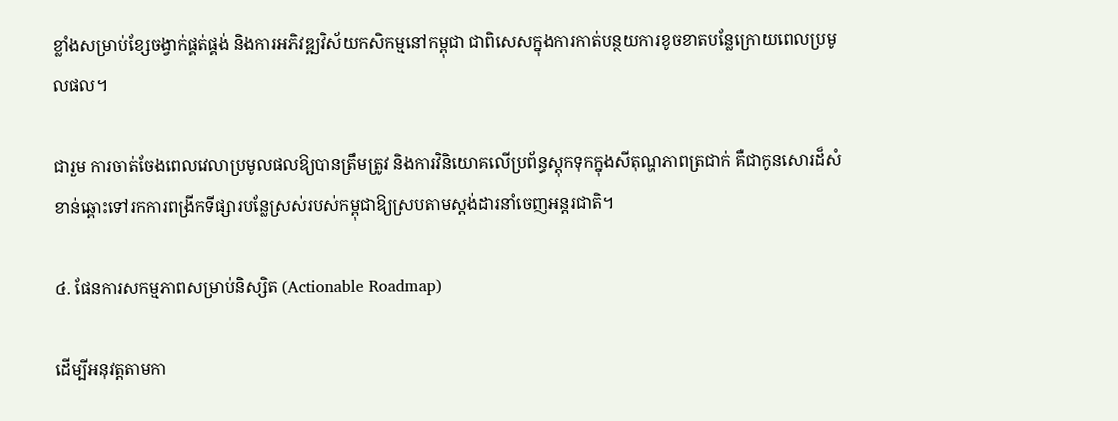ខ្លាំងសម្រាប់ខ្សែចង្វាក់ផ្គត់ផ្គង់ និងការអភិវឌ្ឍវិស័យកសិកម្មនៅកម្ពុជា ជាពិសេសក្នុងការកាត់បន្ថយការខូចខាតបន្លែក្រោយពេលប្រមូលផល។

ជារួម ការចាត់ចែងពេលវេលាប្រមូលផលឱ្យបានត្រឹមត្រូវ និងការវិនិយោគលើប្រព័ន្ធស្តុកទុកក្នុងសីតុណ្ហភាពត្រជាក់ គឺជាកូនសោរដ៏សំខាន់ឆ្ពោះទៅរកការពង្រីកទីផ្សារបន្លែស្រស់របស់កម្ពុជាឱ្យស្របតាមស្តង់ដារនាំចេញអន្តរជាតិ។

៤. ផែនការសកម្មភាពសម្រាប់និស្សិត (Actionable Roadmap)

ដើម្បីអនុវត្តតាមកា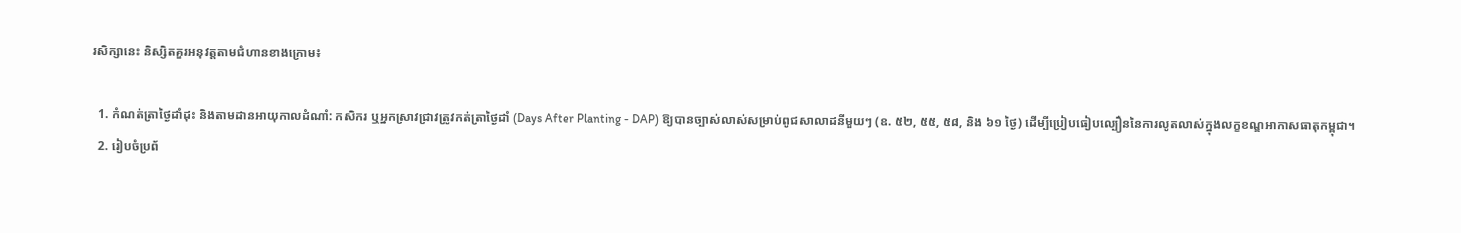រសិក្សានេះ និស្សិតគួរអនុវត្តតាមជំហានខាងក្រោម៖

  1. កំណត់ត្រាថ្ងៃដាំដុះ និងតាមដានអាយុកាលដំណាំ: កសិករ ឬអ្នកស្រាវជ្រាវត្រូវកត់ត្រាថ្ងៃដាំ (Days After Planting - DAP) ឱ្យបានច្បាស់លាស់សម្រាប់ពូជសាលាដនីមួយៗ (ឧ. ៥២, ៥៥, ៥៨, និង ៦១ ថ្ងៃ) ដើម្បីប្រៀបធៀបល្បឿននៃការលូតលាស់ក្នុងលក្ខខណ្ឌអាកាសធាតុកម្ពុជា។
  2. រៀបចំប្រព័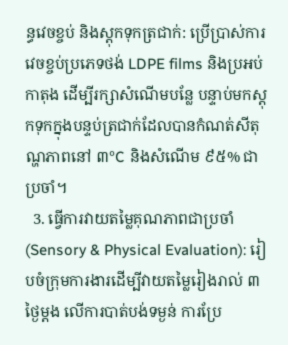ន្ធវេចខ្ចប់ និងស្តុកទុកត្រជាក់: ប្រើប្រាស់ការវេចខ្ចប់ប្រភេទថង់ LDPE films និងប្រអប់កាតុង ដើម្បីរក្សាសំណើមបន្លែ បន្ទាប់មកស្តុកទុកក្នុងបន្ទប់ត្រជាក់ដែលបានកំណត់សីតុណ្ហភាពនៅ ៣°C និងសំណើម ៩៥% ជាប្រចាំ។
  3. ធ្វើការវាយតម្លៃគុណភាពជាប្រចាំ (Sensory & Physical Evaluation): រៀបចំក្រុមការងារដើម្បីវាយតម្លៃរៀងរាល់ ៣ ថ្ងៃម្តង លើការបាត់បង់ទម្ងន់ ការប្រែ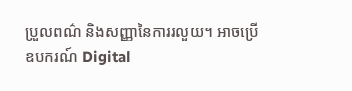ប្រួលពណ៌ និងសញ្ញានៃការរលួយ។ អាចប្រើឧបករណ៍ Digital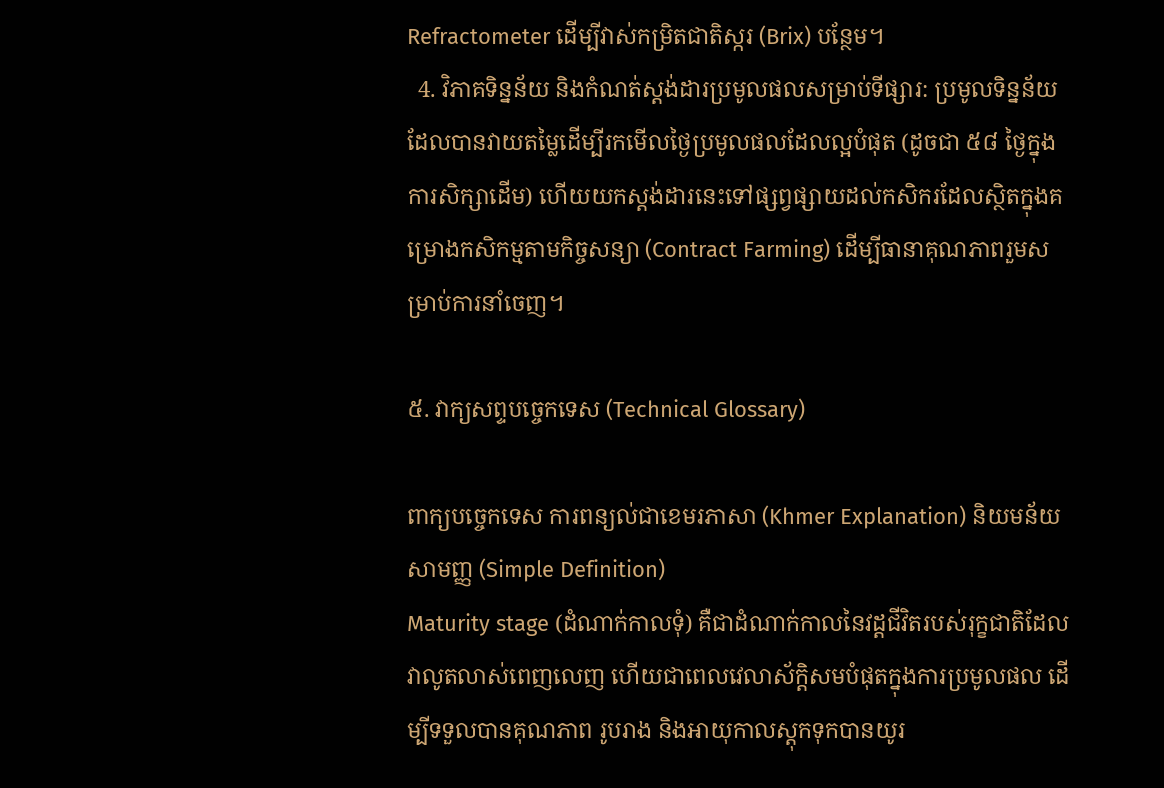Refractometer ដើម្បីវាស់កម្រិតជាតិស្ករ (Brix) បន្ថែម។
  4. វិភាគទិន្នន័យ និងកំណត់ស្តង់ដារប្រមូលផលសម្រាប់ទីផ្សារ: ប្រមូលទិន្នន័យដែលបានវាយតម្លៃដើម្បីរកមើលថ្ងៃប្រមូលផលដែលល្អបំផុត (ដូចជា ៥៨ ថ្ងៃក្នុងការសិក្សាដើម) ហើយយកស្តង់ដារនេះទៅផ្សព្វផ្សាយដល់កសិករដែលស្ថិតក្នុងគម្រោងកសិកម្មតាមកិច្ចសន្យា (Contract Farming) ដើម្បីធានាគុណភាពរួមសម្រាប់ការនាំចេញ។

៥. វាក្យសព្ទបច្ចេកទេស (Technical Glossary)

ពាក្យបច្ចេកទេស ការពន្យល់ជាខេមរភាសា (Khmer Explanation) និយមន័យសាមញ្ញ (Simple Definition)
Maturity stage (ដំណាក់កាលទុំ) គឺជាដំណាក់កាលនៃវដ្តជីវិតរបស់រុក្ខជាតិដែលវាលូតលាស់ពេញលេញ ហើយជាពេលវេលាស័ក្តិសមបំផុតក្នុងការប្រមូលផល ដើម្បីទទួលបានគុណភាព រូបរាង និងអាយុកាលស្តុកទុកបានយូរ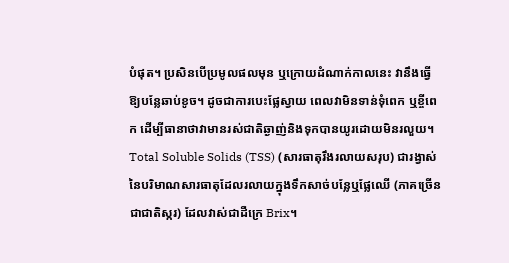បំផុត។ ប្រសិនបើប្រមូលផលមុន ឬក្រោយដំណាក់កាលនេះ វានឹងធ្វើឱ្យបន្លែឆាប់ខូច។ ដូចជាការបេះផ្លែស្វាយ ពេលវាមិនទាន់ទុំពេក ឬខ្ចីពេក ដើម្បីធានាថាវាមានរស់ជាតិឆ្ងាញ់និងទុកបានយូរដោយមិនរលួយ។
Total Soluble Solids (TSS) (សារធាតុរឹងរលាយសរុប) ជារង្វាស់នៃបរិមាណសារធាតុដែលរលាយក្នុងទឹកសាច់បន្លែឬផ្លែឈើ (ភាគច្រើនជាជាតិស្ករ) ដែលវាស់ជាដឺក្រេ Brix។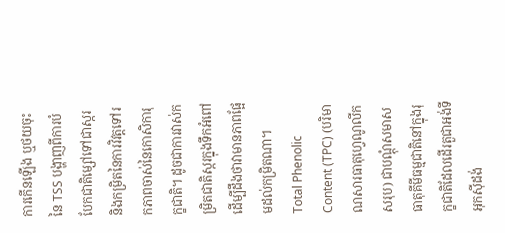ការកើនឡើង ឬថយចុះនៃ TSS បង្ហាញពីការបំបែកជាតិម្សៅទៅជាស្ករ និងកម្រិតនៃការវិវត្តទៅរកភាពចាស់នៃកោសិការុក្ខជាតិ។ ដូចជាការវាស់កម្រិតជាតិស្ករក្នុងទឹកអំពៅ ដើម្បីដឹងថាវាមានភាពផ្អែមដល់កម្រិតណា។
Total Phenolic Content (TPC) (បរិមាណសារធាតុហ្វេណូលីកសរុប) ជាបណ្តុំសមាសធាតុគីមីធម្មជាតិនៅក្នុងរុក្ខជាតិដែលដើរតួជាអង់ទីអុកស៊ីដង់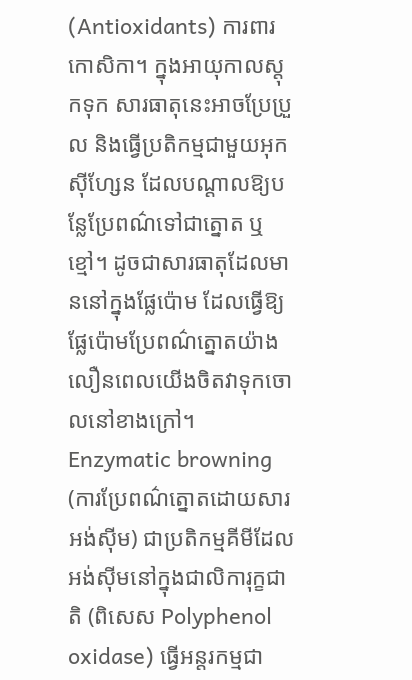(Antioxidants) ការពារកោសិកា។ ក្នុងអាយុកាលស្តុកទុក សារធាតុនេះអាចប្រែប្រួល និងធ្វើប្រតិកម្មជាមួយអុកស៊ីហ្សែន ដែលបណ្តាលឱ្យបន្លែប្រែពណ៌ទៅជាត្នោត ឬខ្មៅ។ ដូចជាសារធាតុដែលមាននៅក្នុងផ្លែប៉ោម ដែលធ្វើឱ្យផ្លែប៉ោមប្រែពណ៌ត្នោតយ៉ាងលឿនពេលយើងចិតវាទុកចោលនៅខាងក្រៅ។
Enzymatic browning (ការប្រែពណ៌ត្នោតដោយសារអង់ស៊ីម) ជាប្រតិកម្មគីមីដែលអង់ស៊ីមនៅក្នុងជាលិការុក្ខជាតិ (ពិសេស Polyphenol oxidase) ធ្វើអន្តរកម្មជា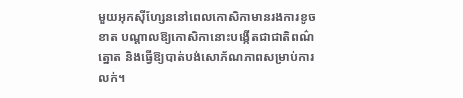មួយអុកស៊ីហ្សែននៅពេលកោសិកាមានរងការខូចខាត បណ្តាលឱ្យកោសិកានោះបង្កើតជាជាតិពណ៌ត្នោត និងធ្វើឱ្យបាត់បង់សោភ័ណភាពសម្រាប់ការលក់។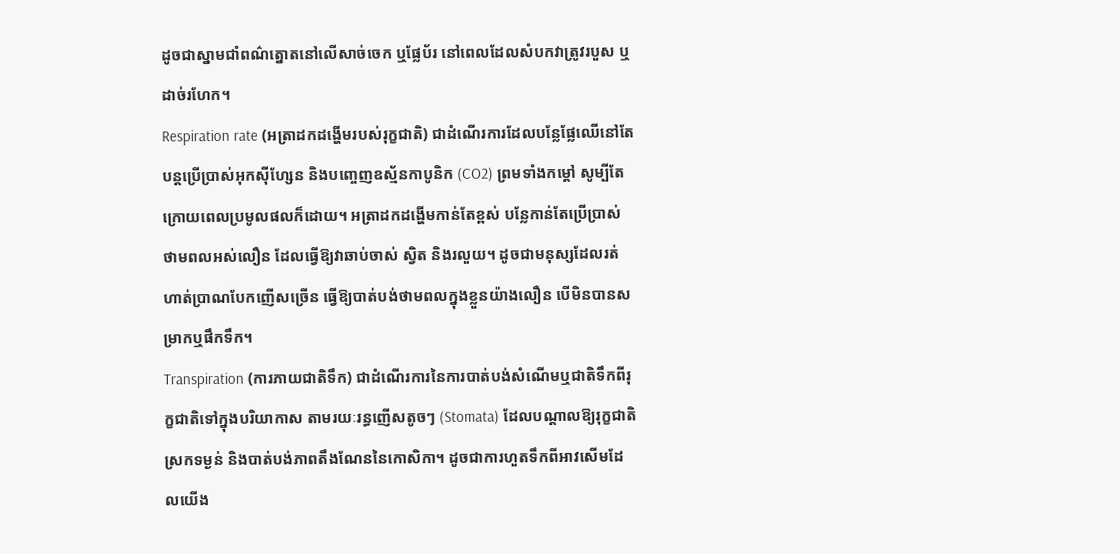ដូចជាស្នាមជាំពណ៌ត្នោតនៅលើសាច់ចេក ឬផ្លែប័រ នៅពេលដែលសំបកវាត្រូវរបួស ឬដាច់រហែក។
Respiration rate (អត្រាដកដង្ហើមរបស់រុក្ខជាតិ) ជាដំណើរការដែលបន្លែផ្លែឈើនៅតែបន្តប្រើប្រាស់អុកស៊ីហ្សែន និងបញ្ចេញឧស្ម័នកាបូនិក (CO2) ព្រមទាំងកម្តៅ សូម្បីតែក្រោយពេលប្រមូលផលក៏ដោយ។ អត្រាដកដង្ហើមកាន់តែខ្ពស់ បន្លែកាន់តែប្រើប្រាស់ថាមពលអស់លឿន ដែលធ្វើឱ្យវាឆាប់ចាស់ ស្វិត និងរលួយ។ ដូចជាមនុស្សដែលរត់ហាត់ប្រាណបែកញើសច្រើន ធ្វើឱ្យបាត់បង់ថាមពលក្នុងខ្លួនយ៉ាងលឿន បើមិនបានសម្រាកឬផឹកទឹក។
Transpiration (ការភាយជាតិទឹក) ជាដំណើរការនៃការបាត់បង់សំណើមឬជាតិទឹកពីរុក្ខជាតិទៅក្នុងបរិយាកាស តាមរយៈរន្ធញើសតូចៗ (Stomata) ដែលបណ្តាលឱ្យរុក្ខជាតិស្រកទម្ងន់ និងបាត់បង់ភាពតឹងណែននៃកោសិកា។ ដូចជាការហួតទឹកពីអាវសើមដែលយើង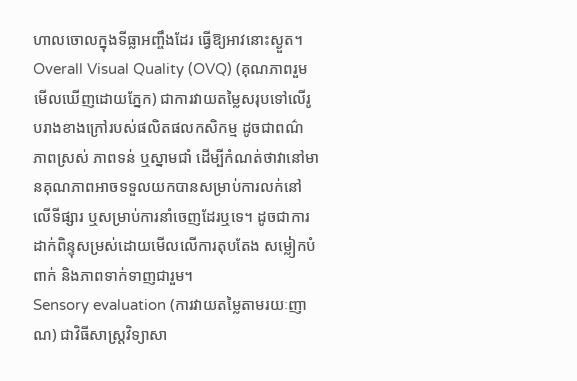ហាលចោលក្នុងទីធ្លាអញ្ចឹងដែរ ធ្វើឱ្យអាវនោះស្ងួត។
Overall Visual Quality (OVQ) (គុណភាពរួមមើលឃើញដោយភ្នែក) ជាការវាយតម្លៃសរុបទៅលើរូបរាងខាងក្រៅរបស់ផលិតផលកសិកម្ម ដូចជាពណ៌ ភាពស្រស់ ភាពទន់ ឬស្នាមជាំ ដើម្បីកំណត់ថាវានៅមានគុណភាពអាចទទួលយកបានសម្រាប់ការលក់នៅលើទីផ្សារ ឬសម្រាប់ការនាំចេញដែរឬទេ។ ដូចជាការដាក់ពិន្ទុសម្រស់ដោយមើលលើការតុបតែង សម្លៀកបំពាក់ និងភាពទាក់ទាញជារួម។
Sensory evaluation (ការវាយតម្លៃតាមរយៈញាណ) ជាវិធីសាស្ត្រវិទ្យាសា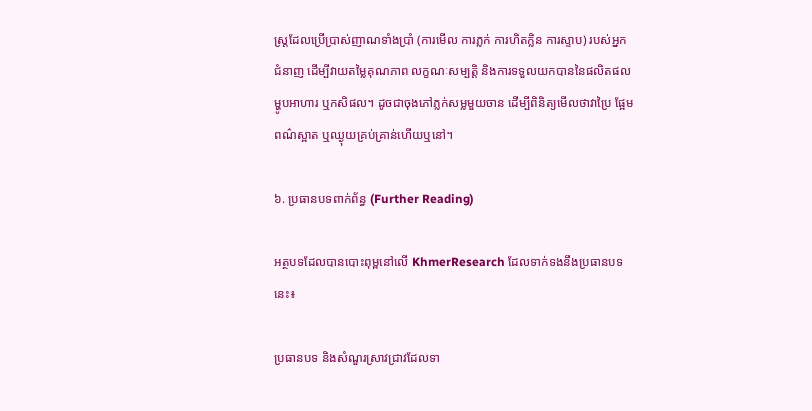ស្ត្រដែលប្រើប្រាស់ញាណទាំងប្រាំ (ការមើល ការភ្លក់ ការហិតក្លិន ការស្ទាប) របស់អ្នកជំនាញ ដើម្បីវាយតម្លៃគុណភាព លក្ខណៈសម្បត្តិ និងការទទួលយកបាននៃផលិតផលម្ហូបអាហារ ឬកសិផល។ ដូចជាចុងភៅភ្លក់សម្លមួយចាន ដើម្បីពិនិត្យមើលថាវាប្រៃ ផ្អែម ពណ៌ស្អាត ឬឈ្ងុយគ្រប់គ្រាន់ហើយឬនៅ។

៦. ប្រធានបទពាក់ព័ន្ធ (Further Reading)

អត្ថបទដែលបានបោះពុម្ពនៅលើ KhmerResearch ដែលទាក់ទងនឹងប្រធានបទនេះ៖

ប្រធានបទ និងសំណួរស្រាវជ្រាវដែលទា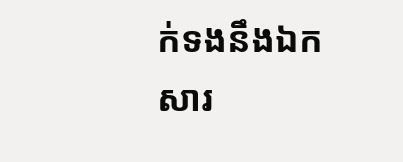ក់ទងនឹងឯកសារ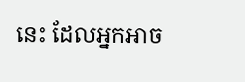នេះ ដែលអ្នកអាច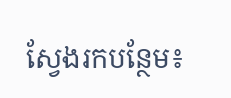ស្វែងរកបន្ថែម៖